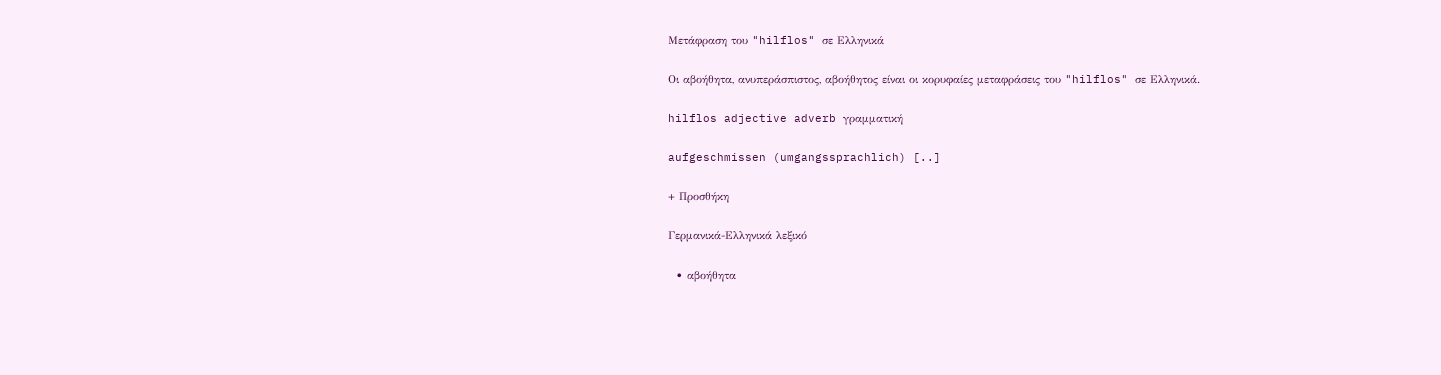Μετάφραση του "hilflos" σε Ελληνικά

Οι αβοήθητα, ανυπεράσπιστος, αβοήθητος είναι οι κορυφαίες μεταφράσεις του "hilflos" σε Ελληνικά.

hilflos adjective adverb γραμματική

aufgeschmissen (umgangssprachlich) [..]

+ Προσθήκη

Γερμανικά-Ελληνικά λεξικό

  • αβοήθητα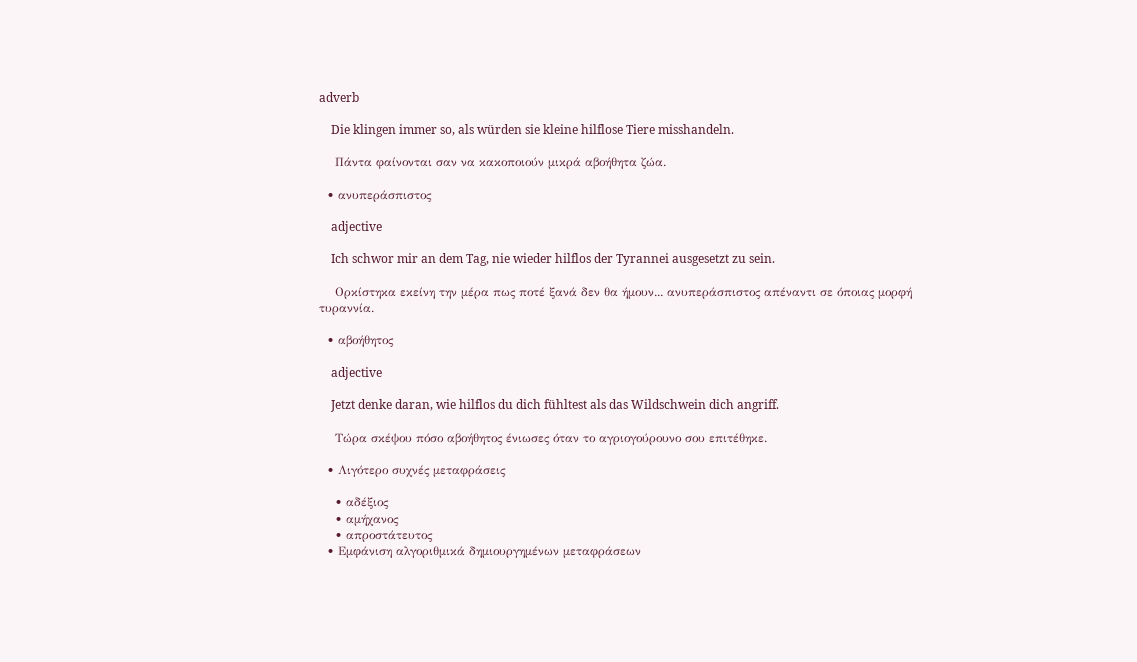adverb

    Die klingen immer so, als würden sie kleine hilflose Tiere misshandeln.

    Πάντα φαίνονται σαν να κακοποιούν μικρά αβοήθητα ζώα.

  • ανυπεράσπιστος

    adjective

    Ich schwor mir an dem Tag, nie wieder hilflos der Tyrannei ausgesetzt zu sein.

    Ορκίστηκα εκείνη την μέρα πως ποτέ ξανά δεν θα ήμουν... ανυπεράσπιστος απέναντι σε όποιας μορφή τυραννία.

  • αβοήθητος

    adjective

    Jetzt denke daran, wie hilflos du dich fühltest als das Wildschwein dich angriff.

    Τώρα σκέψου πόσο αβοήθητος ένιωσες όταν το αγριογούρουνο σου επιτέθηκε.

  • Λιγότερο συχνές μεταφράσεις

    • αδέξιος
    • αμήχανος
    • απροστάτευτος
  • Εμφάνιση αλγοριθμικά δημιουργημένων μεταφράσεων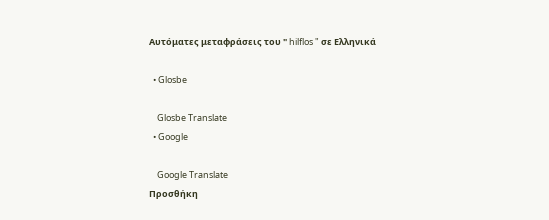Αυτόματες μεταφράσεις του " hilflos " σε Ελληνικά

  • Glosbe

    Glosbe Translate
  • Google

    Google Translate
Προσθήκη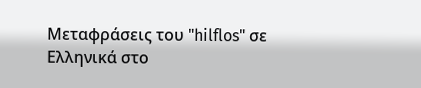Μεταφράσεις του "hilflos" σε Ελληνικά στο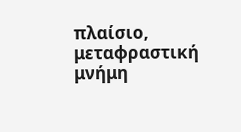πλαίσιο, μεταφραστική μνήμη